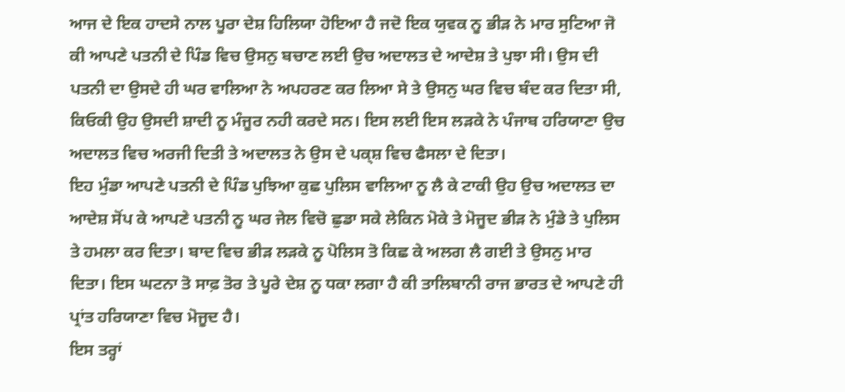ਆਜ ਦੇ ਇਕ ਹਾਦਸੇ ਨਾਲ ਪੂਰਾ ਦੇਸ਼ ਹਿਲਿਯਾ ਹੋਇਆ ਹੈ ਜਦੋ ਇਕ ਯੁਵਕ ਨੂ ਭੀੜ ਨੇ ਮਾਰ ਸੁਟਿਆ ਜੋ ਕੀ ਆਪਣੇ ਪਤਨੀ ਦੇ ਪਿੰਡ ਵਿਚ ਉਸਨੁ ਬਚਾਣ ਲਈ ਉਚ ਅਦਾਲਤ ਦੇ ਆਦੇਸ਼ ਤੇ ਪੁਝਾ ਸੀ। ਉਸ ਦੀ ਪਤਨੀ ਦਾ ਉਸਦੇ ਹੀ ਘਰ ਵਾਲਿਆ ਨੇ ਅਪਹਰਣ ਕਰ ਲਿਆ ਸੇ ਤੇ ਉਸਨੁ ਘਰ ਵਿਚ ਬੰਦ ਕਰ ਦਿਤਾ ਸੀ, ਕਿਓਕੀ ਉਹ ਉਸਦੀ ਸ਼ਾਦੀ ਨੂ ਮੰਜੂਰ ਨਹੀ ਕਰਦੇ ਸਨ। ਇਸ ਲਈ ਇਸ ਲੜਕੇ ਨੇ ਪੰਜਾਬ ਹਰਿਯਾਣਾ ਉਚ ਅਦਾਲਤ ਵਿਚ ਅਰਜੀ ਦਿਤੀ ਤੇ ਅਦਾਲਤ ਨੇ ਉਸ ਦੇ ਪਕ੍ਸ਼ ਵਿਚ ਫੈਸਲਾ ਦੇ ਦਿਤਾ।
ਇਹ ਮੁੰਡਾ ਆਪਣੇ ਪਤਨੀ ਦੇ ਪਿੰਡ ਪੁਝਿਆ ਕੁਛ ਪੁਲਿਸ ਵਾਲਿਆ ਨੂ ਲੈ ਕੇ ਟਾਕੀ ਉਹ ਉਚ ਅਦਾਲਤ ਦਾ ਆਦੇਸ਼ ਸੋਂਪ ਕੇ ਆਪਣੇ ਪਤਨੀ ਨੂ ਘਰ ਜੇਲ ਵਿਚੋ ਛੁਡਾ ਸਕੇ ਲੇਕਿਨ ਮੋਕੇ ਤੇ ਮੋਜੂਦ ਭੀੜ ਨੇ ਮੁੰਡੇ ਤੇ ਪੁਲਿਸ ਤੇ ਹਮਲਾ ਕਰ ਦਿਤਾ। ਬਾਦ ਵਿਚ ਭੀੜ ਲੜਕੇ ਨੂ ਪੋਲਿਸ ਤੋ ਕਿਛ ਕੇ ਅਲਗ ਲੈ ਗਈ ਤੇ ਉਸਨੁ ਮਾਰ ਦਿਤਾ। ਇਸ ਘਟਨਾ ਤੋ ਸਾਫ਼ ਤੋਰ ਤੇ ਪੂਰੇ ਦੇਸ਼ ਨੂ ਧਕਾ ਲਗਾ ਹੈ ਕੀ ਤਾਲਿਬਾਨੀ ਰਾਜ ਭਾਰਤ ਦੇ ਆਪਣੇ ਹੀ ਪ੍ਰਾਂਤ ਹਰਿਯਾਣਾ ਵਿਚ ਮੋਜੂਦ ਹੈ।
ਇਸ ਤਰ੍ਹਾਂ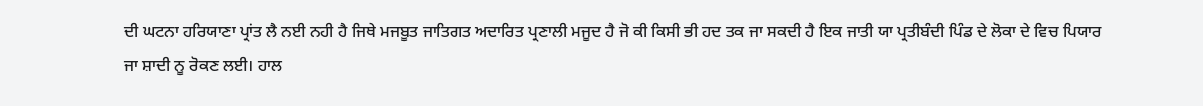ਦੀ ਘਟਨਾ ਹਰਿਯਾਣਾ ਪ੍ਰਾਂਤ ਲੈ ਨਈ ਨਹੀ ਹੈ ਜਿਥੇ ਮਜਬੂਤ ਜਾਤਿਗਤ ਅਦਾਰਿਤ ਪ੍ਰਣਾਲੀ ਮਜੂਦ ਹੈ ਜੋ ਕੀ ਕਿਸੀ ਭੀ ਹਦ ਤਕ ਜਾ ਸਕਦੀ ਹੈ ਇਕ ਜਾਤੀ ਯਾ ਪ੍ਰਤੀਬੰਦੀ ਪਿੰਡ ਦੇ ਲੋਕਾ ਦੇ ਵਿਚ ਪਿਯਾਰ ਜਾ ਸ਼ਾਦੀ ਨੂ ਰੋਕਣ ਲਈ। ਹਾਲ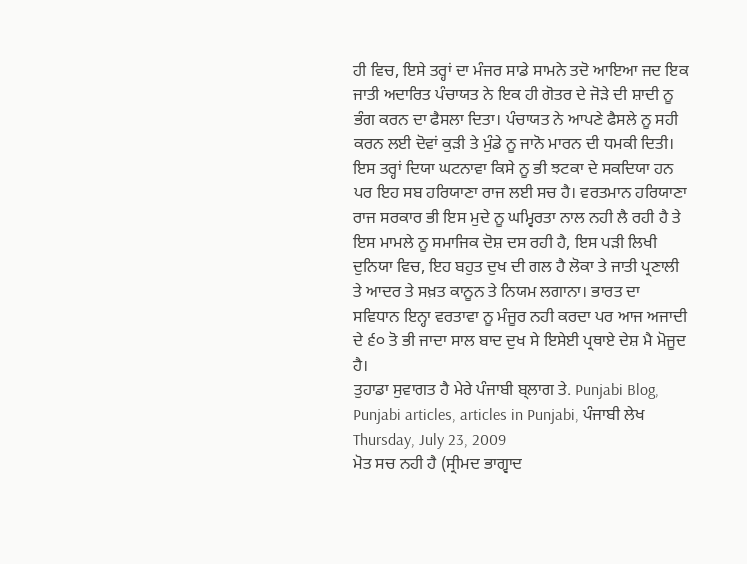ਹੀ ਵਿਚ, ਇਸੇ ਤਰ੍ਹਾਂ ਦਾ ਮੰਜਰ ਸਾਡੇ ਸਾਮਨੇ ਤਦੋ ਆਇਆ ਜਦ ਇਕ ਜਾਤੀ ਅਦਾਰਿਤ ਪੰਚਾਯਤ ਨੇ ਇਕ ਹੀ ਗੋਤਰ ਦੇ ਜੋੜੇ ਦੀ ਸ਼ਾਦੀ ਨੂ ਭੰਗ ਕਰਨ ਦਾ ਫੈਸਲਾ ਦਿਤਾ। ਪੰਚਾਯਤ ਨੇ ਆਪਣੇ ਫੈਸਲੇ ਨੂ ਸਹੀ ਕਰਨ ਲਈ ਦੋਵਾਂ ਕੁੜੀ ਤੇ ਮੁੰਡੇ ਨੂ ਜਾਨੋ ਮਾਰਨ ਦੀ ਧਮਕੀ ਦਿਤੀ।
ਇਸ ਤਰ੍ਹਾਂ ਦਿਯਾ ਘਟਨਾਵਾ ਕਿਸੇ ਨੂ ਭੀ ਝਟਕਾ ਦੇ ਸਕਦਿਯਾ ਹਨ ਪਰ ਇਹ ਸਬ ਹਰਿਯਾਣਾ ਰਾਜ ਲਈ ਸਚ ਹੈ। ਵਰਤਮਾਨ ਹਰਿਯਾਣਾ ਰਾਜ ਸਰਕਾਰ ਭੀ ਇਸ ਮੁਦੇ ਨੂ ਘਮ੍ਵਿਰਤਾ ਨਾਲ ਨਹੀ ਲੈ ਰਹੀ ਹੈ ਤੇ ਇਸ ਮਾਮਲੇ ਨੂ ਸਮਾਜਿਕ ਦੋਸ਼ ਦਸ ਰਹੀ ਹੈ, ਇਸ ਪੜੀ ਲਿਖੀ ਦੁਨਿਯਾ ਵਿਚ, ਇਹ ਬਹੁਤ ਦੁਖ ਦੀ ਗਲ ਹੈ ਲੋਕਾ ਤੇ ਜਾਤੀ ਪ੍ਰਣਾਲੀ ਤੇ ਆਦਰ ਤੇ ਸਖ਼ਤ ਕਾਨੂਨ ਤੇ ਨਿਯਮ ਲਗਾਨਾ। ਭਾਰਤ ਦਾ ਸਵਿਧਾਨ ਇਨ੍ਹਾ ਵਰਤਾਵਾ ਨੂ ਮੰਜੂਰ ਨਹੀ ਕਰਦਾ ਪਰ ਆਜ ਅਜਾਦੀ ਦੇ ੬੦ ਤੋ ਭੀ ਜਾਦਾ ਸਾਲ ਬਾਦ ਦੁਖ ਸੇ ਇਸੇਈ ਪ੍ਰਥਾਏ ਦੇਸ਼ ਮੈ ਮੋਜੂਦ ਹੈ।
ਤੁਹਾਡਾ ਸੁਵਾਗਤ ਹੈ ਮੇਰੇ ਪੰਜਾਬੀ ਬ੍ਲਾਗ ਤੇ. Punjabi Blog, Punjabi articles, articles in Punjabi, ਪੰਜਾਬੀ ਲੇਖ
Thursday, July 23, 2009
ਮੋਤ ਸਚ ਨਹੀ ਹੈ (ਸ੍ਰੀਮਦ ਭਾਗ੍ਵਾਦ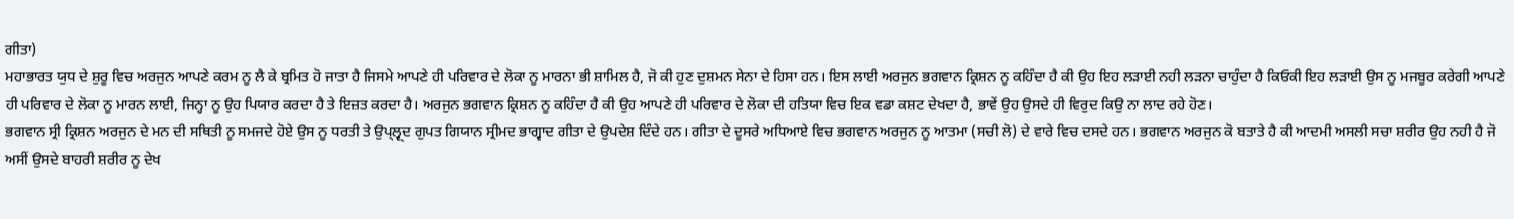ਗੀਤਾ)
ਮਹਾਭਾਰਤ ਯੁਧ ਦੇ ਸ਼ੁਰੂ ਵਿਚ ਅਰਜੁਨ ਆਪਣੇ ਕਰਮ ਨੂ ਲੈ ਕੇ ਬ੍ਰਮਿਤ ਹੋ ਜਾਤਾ ਹੈ ਜਿਸਮੇ ਆਪਣੇ ਹੀ ਪਰਿਵਾਰ ਦੇ ਲੋਕਾ ਨੂ ਮਾਰਨਾ ਭੀ ਸ਼ਾਮਿਲ ਹੈ, ਜੋ ਕੀ ਹੁਣ ਦੁਸ਼ਮਨ ਸੇਨਾ ਦੇ ਹਿਸਾ ਹਨ। ਇਸ ਲਾਈ ਅਰਜੁਨ ਭਗਵਾਨ ਕ੍ਰਿਸ਼ਨ ਨੂ ਕਹਿੰਦਾ ਹੈ ਕੀ ਉਹ ਇਹ ਲੜਾਈ ਨਹੀ ਲੜਨਾ ਚਾਹੁੰਦਾ ਹੈ ਕਿਓਕੀ ਇਹ ਲੜਾਈ ਉਸ ਨੂ ਮਜਬੂਰ ਕਰੇਗੀ ਆਪਣੇ ਹੀ ਪਰਿਵਾਰ ਦੇ ਲੋਕਾ ਨੂ ਮਾਰਨ ਲਾਈ, ਜਿਨ੍ਹਾ ਨੂ ਉਹ ਪਿਯਾਰ ਕਰਦਾ ਹੈ ਤੇ ਇਜ਼ਤ ਕਰਦਾ ਹੈ। ਅਰਜੁਨ ਭਗਵਾਨ ਕ੍ਰਿਸ਼ਨ ਨੂ ਕਹਿੰਦਾ ਹੈ ਕੀ ਉਹ ਆਪਣੇ ਹੀ ਪਰਿਵਾਰ ਦੇ ਲੋਕਾ ਦੀ ਹਤਿਯਾ ਵਿਚ ਇਕ ਵਡਾ ਕਸ਼ਟ ਦੇਖਦਾ ਹੈ, ਭਾਵੇਂ ਉਹ ਉਸਦੇ ਹੀ ਵਿਰੁਦ ਕਿਉ ਨਾ ਲਾਦ ਰਹੇ ਹੋਣ।
ਭਗਵਾਨ ਸ੍ਰੀ ਕ੍ਰਿਸ਼ਨ ਅਰਜੁਨ ਦੇ ਮਨ ਦੀ ਸਥਿਤੀ ਨੂ ਸਮਜਦੇ ਹੋਏ ਉਸ ਨੂ ਧਰਤੀ ਤੇ ਉਪ੍ਲ੍ਵ੍ਦ ਗੁਪਤ ਗਿਯਾਨ ਸ੍ਰੀਮਦ ਭਾਗ੍ਵਾਦ ਗੀਤਾ ਦੇ ਉਪਦੇਸ਼ ਦਿੰਦੇ ਹਨ। ਗੀਤਾ ਦੇ ਦੂਸਰੇ ਅਧਿਆਏ ਵਿਚ ਭਗਵਾਨ ਅਰਜੁਨ ਨੂ ਆਤਮਾ (ਸਚੀ ਲੋ) ਦੇ ਵਾਰੇ ਵਿਚ ਦਸਦੇ ਹਨ। ਭਗਵਾਨ ਅਰਜੁਨ ਕੋ ਬਤਾਤੇ ਹੈ ਕੀ ਆਦਮੀ ਅਸਲੀ ਸਚਾ ਸ਼ਰੀਰ ਉਹ ਨਹੀ ਹੈ ਜੋ ਅਸੀਂ ਉਸਦੇ ਬਾਹਰੀ ਸ਼ਰੀਰ ਨੂ ਦੇਖ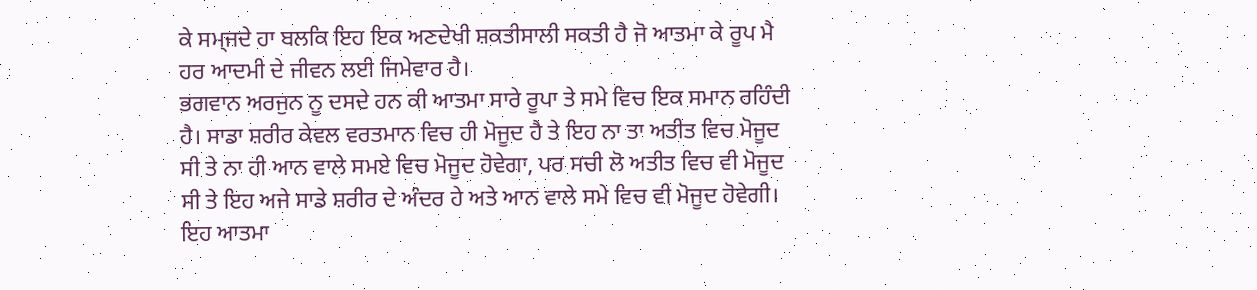ਕੇ ਸਮ੍ਜਦੇ ਹਾ ਬਲਕਿ ਇਹ ਇਕ ਅਣਦੇਖੀ ਸ਼ਕਤੀਸਾਲੀ ਸਕਤੀ ਹੈ ਜੋ ਆਤਮਾ ਕੇ ਰੂਪ ਮੈ ਹਰ ਆਦਮੀ ਦੇ ਜੀਵਨ ਲਈ ਜਿਮੇਵਾਰ ਹੈ।
ਭਗਵਾਨ ਅਰਜੁਨ ਨੂ ਦਸਦੇ ਹਨ ਕੀ ਆਤਮਾ ਸਾਰੇ ਰੂਪਾ ਤੇ ਸਮੇ ਵਿਚ ਇਕ ਸਮਾਨ ਰਹਿੰਦੀ ਹੈ। ਸਾਡਾ ਸ਼ਰੀਰ ਕੇਵਲ ਵਰਤਮਾਨ ਵਿਚ ਹੀ ਮੋਜੂਦ ਹੈ ਤੇ ਇਹ ਨਾ ਤਾ ਅਤੀਤ ਵਿਚ ਮੋਜੂਦ ਸੀ ਤੇ ਨਾ ਹੀ ਆਨ ਵਾਲੇ ਸਮਏ ਵਿਚ ਮੋਜੂਦ ਹੋਵੇਗਾ, ਪਰ ਸਚੀ ਲੋ ਅਤੀਤ ਵਿਚ ਵੀ ਮੋਜੂਦ ਸੀ ਤੇ ਇਹ ਅਜੇ ਸਾਡੇ ਸ਼ਰੀਰ ਦੇ ਅੰਦਰ ਹੇ ਅਤੇ ਆਨ ਵਾਲੇ ਸਮੇ ਵਿਚ ਵੀ ਮੋਜੂਦ ਹੋਵੇਗੀ। ਇਹ ਆਤਮਾ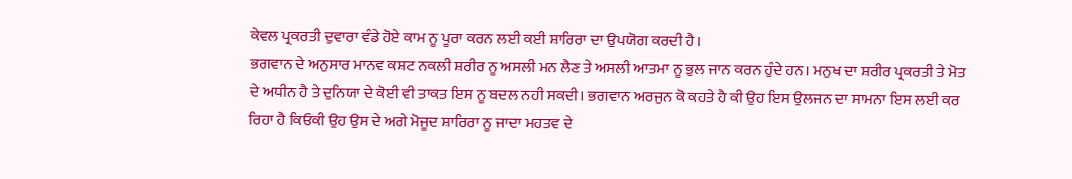ਕੇਵਲ ਪ੍ਰਕਰਤੀ ਦੁਵਾਰਾ ਵੰਡੇ ਹੋਏ ਕਾਮ ਨੂ ਪੂਰਾ ਕਰਨ ਲਈ ਕਈ ਸ਼ਾਰਿਰਾ ਦਾ ਉਪਯੋਗ ਕਰਦੀ ਹੈ।
ਭਗਵਾਨ ਦੇ ਅਨੁਸਾਰ ਮਾਨਵ ਕਸ਼ਟ ਨਕਲੀ ਸ਼ਰੀਰ ਨੂ ਅਸਲੀ ਮਨ ਲੈਣ ਤੇ ਅਸਲੀ ਆਤਮਾ ਨੂ ਭੁਲ ਜਾਨ ਕਰਨ ਹੁੰਦੇ ਹਨ। ਮਨੁਖ ਦਾ ਸ਼ਰੀਰ ਪ੍ਰਕਰਤੀ ਤੇ ਮੋਤ ਦੇ ਅਧੀਨ ਹੈ ਤੇ ਦੁਨਿਯਾ ਦੇ ਕੋਈ ਵੀ ਤਾਕਤ ਇਸ ਨੂ ਬਦਲ ਨਹੀ ਸਕਦੀ। ਭਗਵਾਨ ਅਰਜੁਨ ਕੋ ਕਹਤੇ ਹੈ ਕੀ ਉਹ ਇਸ ਉਲਜਨ ਦਾ ਸਾਮਨਾ ਇਸ ਲਈ ਕਰ ਰਿਹਾ ਹੈ ਕਿਓਕੀ ਉਹ ਉਸ ਦੇ ਅਗੇ ਮੋਜੂਦ ਸ਼ਾਰਿਰਾ ਨੂ ਜਾਦਾ ਮਹਤਵ ਦੇ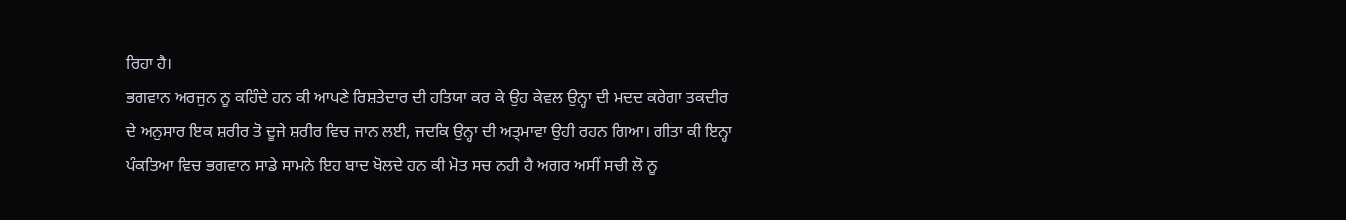ਰਿਹਾ ਹੈ।
ਭਗਵਾਨ ਅਰਜੁਨ ਨੂ ਕਹਿੰਦੇ ਹਨ ਕੀ ਆਪਣੇ ਰਿਸ਼ਤੇਦਾਰ ਦੀ ਹਤਿਯਾ ਕਰ ਕੇ ਉਹ ਕੇਵਲ ਉਨ੍ਹਾ ਦੀ ਮਦਦ ਕਰੇਗਾ ਤਕਦੀਰ ਦੇ ਅਨੁਸਾਰ ਇਕ ਸ਼ਰੀਰ ਤੋ ਦੂਜੇ ਸ਼ਰੀਰ ਵਿਚ ਜਾਨ ਲਈ, ਜਦਕਿ ਉਨ੍ਹਾ ਦੀ ਅਤ੍ਮਾਵਾ ਉਹੀ ਰਹਨ ਗਿਆ। ਗੀਤਾ ਕੀ ਇਨ੍ਹਾ ਪੰਕਤਿਆ ਵਿਚ ਭਗਵਾਨ ਸਾਡੇ ਸਾਮਨੇ ਇਹ ਬਾਦ ਖੋਲਦੇ ਹਨ ਕੀ ਮੋਤ ਸਚ ਨਹੀ ਹੈ ਅਗਰ ਅਸੀਂ ਸਚੀ ਲੋ ਨੂ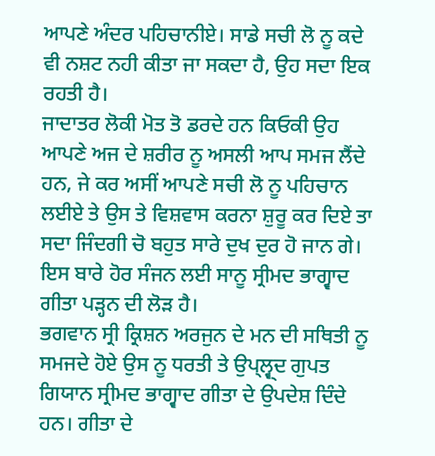ਆਪਣੇ ਅੰਦਰ ਪਹਿਚਾਨੀਏ। ਸਾਡੇ ਸਚੀ ਲੋ ਨੂ ਕਦੇ ਵੀ ਨਸ਼ਟ ਨਹੀ ਕੀਤਾ ਜਾ ਸਕਦਾ ਹੈ, ਉਹ ਸਦਾ ਇਕ ਰਹਤੀ ਹੈ।
ਜਾਦਾਤਰ ਲੋਕੀ ਮੋਤ ਤੋ ਡਰਦੇ ਹਨ ਕਿਓਕੀ ਉਹ ਆਪਣੇ ਅਜ ਦੇ ਸ਼ਰੀਰ ਨੂ ਅਸਲੀ ਆਪ ਸਮਜ ਲੈਂਦੇ ਹਨ, ਜੇ ਕਰ ਅਸੀਂ ਆਪਣੇ ਸਚੀ ਲੋ ਨੂ ਪਹਿਚਾਨ ਲਈਏ ਤੇ ਉਸ ਤੇ ਵਿਸ਼ਵਾਸ ਕਰਨਾ ਸ਼ੁਰੂ ਕਰ ਦਿਏ ਤਾ ਸਦਾ ਜਿੰਦਗੀ ਚੋ ਬਹੁਤ ਸਾਰੇ ਦੁਖ ਦੁਰ ਹੋ ਜਾਨ ਗੇ।
ਇਸ ਬਾਰੇ ਹੋਰ ਸੰਜਨ ਲਈ ਸਾਨੂ ਸ੍ਰੀਮਦ ਭਾਗ੍ਵਾਦ ਗੀਤਾ ਪੜ੍ਹਨ ਦੀ ਲੋੜ ਹੈ।
ਭਗਵਾਨ ਸ੍ਰੀ ਕ੍ਰਿਸ਼ਨ ਅਰਜੁਨ ਦੇ ਮਨ ਦੀ ਸਥਿਤੀ ਨੂ ਸਮਜਦੇ ਹੋਏ ਉਸ ਨੂ ਧਰਤੀ ਤੇ ਉਪ੍ਲ੍ਵ੍ਦ ਗੁਪਤ ਗਿਯਾਨ ਸ੍ਰੀਮਦ ਭਾਗ੍ਵਾਦ ਗੀਤਾ ਦੇ ਉਪਦੇਸ਼ ਦਿੰਦੇ ਹਨ। ਗੀਤਾ ਦੇ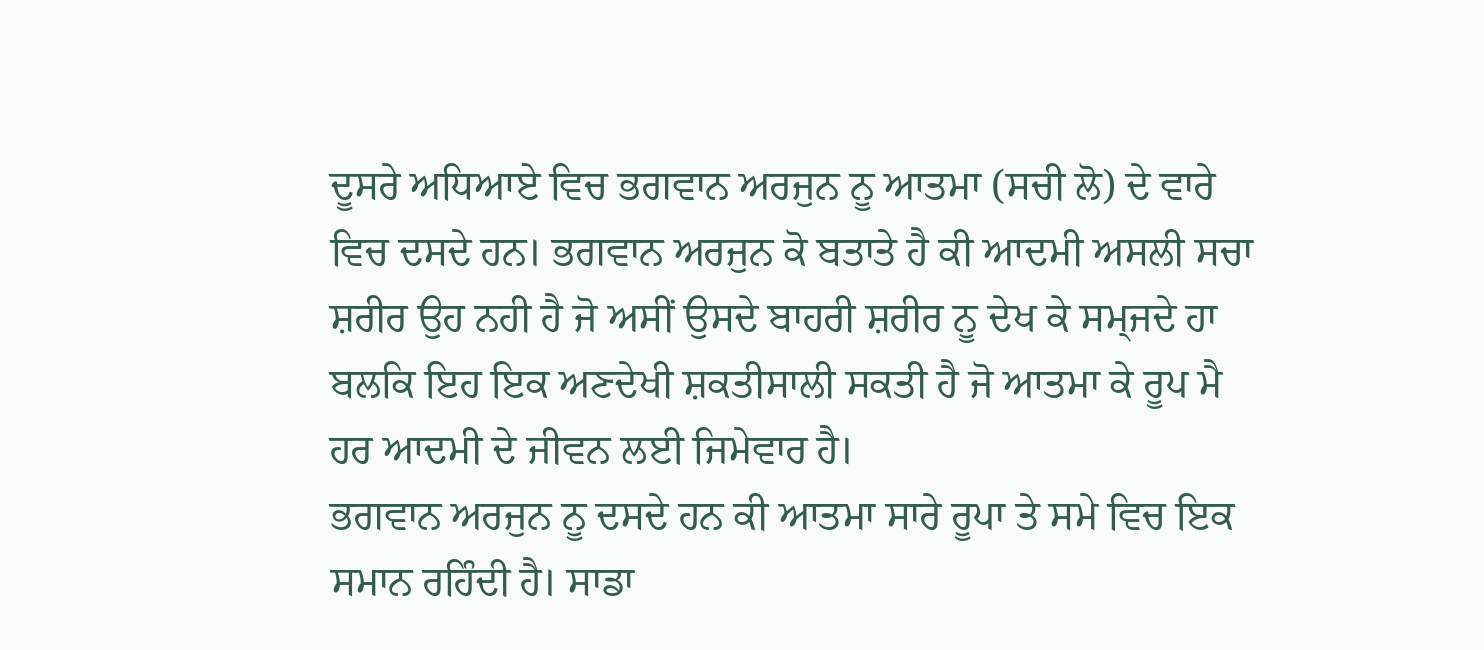ਦੂਸਰੇ ਅਧਿਆਏ ਵਿਚ ਭਗਵਾਨ ਅਰਜੁਨ ਨੂ ਆਤਮਾ (ਸਚੀ ਲੋ) ਦੇ ਵਾਰੇ ਵਿਚ ਦਸਦੇ ਹਨ। ਭਗਵਾਨ ਅਰਜੁਨ ਕੋ ਬਤਾਤੇ ਹੈ ਕੀ ਆਦਮੀ ਅਸਲੀ ਸਚਾ ਸ਼ਰੀਰ ਉਹ ਨਹੀ ਹੈ ਜੋ ਅਸੀਂ ਉਸਦੇ ਬਾਹਰੀ ਸ਼ਰੀਰ ਨੂ ਦੇਖ ਕੇ ਸਮ੍ਜਦੇ ਹਾ ਬਲਕਿ ਇਹ ਇਕ ਅਣਦੇਖੀ ਸ਼ਕਤੀਸਾਲੀ ਸਕਤੀ ਹੈ ਜੋ ਆਤਮਾ ਕੇ ਰੂਪ ਮੈ ਹਰ ਆਦਮੀ ਦੇ ਜੀਵਨ ਲਈ ਜਿਮੇਵਾਰ ਹੈ।
ਭਗਵਾਨ ਅਰਜੁਨ ਨੂ ਦਸਦੇ ਹਨ ਕੀ ਆਤਮਾ ਸਾਰੇ ਰੂਪਾ ਤੇ ਸਮੇ ਵਿਚ ਇਕ ਸਮਾਨ ਰਹਿੰਦੀ ਹੈ। ਸਾਡਾ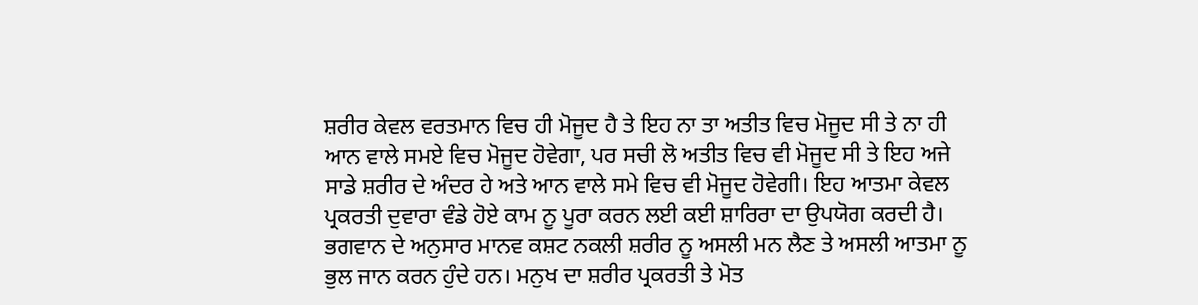ਸ਼ਰੀਰ ਕੇਵਲ ਵਰਤਮਾਨ ਵਿਚ ਹੀ ਮੋਜੂਦ ਹੈ ਤੇ ਇਹ ਨਾ ਤਾ ਅਤੀਤ ਵਿਚ ਮੋਜੂਦ ਸੀ ਤੇ ਨਾ ਹੀ ਆਨ ਵਾਲੇ ਸਮਏ ਵਿਚ ਮੋਜੂਦ ਹੋਵੇਗਾ, ਪਰ ਸਚੀ ਲੋ ਅਤੀਤ ਵਿਚ ਵੀ ਮੋਜੂਦ ਸੀ ਤੇ ਇਹ ਅਜੇ ਸਾਡੇ ਸ਼ਰੀਰ ਦੇ ਅੰਦਰ ਹੇ ਅਤੇ ਆਨ ਵਾਲੇ ਸਮੇ ਵਿਚ ਵੀ ਮੋਜੂਦ ਹੋਵੇਗੀ। ਇਹ ਆਤਮਾ ਕੇਵਲ ਪ੍ਰਕਰਤੀ ਦੁਵਾਰਾ ਵੰਡੇ ਹੋਏ ਕਾਮ ਨੂ ਪੂਰਾ ਕਰਨ ਲਈ ਕਈ ਸ਼ਾਰਿਰਾ ਦਾ ਉਪਯੋਗ ਕਰਦੀ ਹੈ।
ਭਗਵਾਨ ਦੇ ਅਨੁਸਾਰ ਮਾਨਵ ਕਸ਼ਟ ਨਕਲੀ ਸ਼ਰੀਰ ਨੂ ਅਸਲੀ ਮਨ ਲੈਣ ਤੇ ਅਸਲੀ ਆਤਮਾ ਨੂ ਭੁਲ ਜਾਨ ਕਰਨ ਹੁੰਦੇ ਹਨ। ਮਨੁਖ ਦਾ ਸ਼ਰੀਰ ਪ੍ਰਕਰਤੀ ਤੇ ਮੋਤ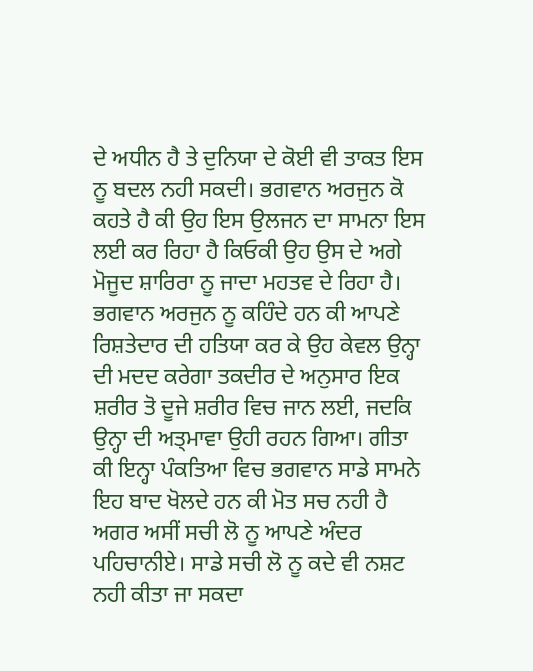ਦੇ ਅਧੀਨ ਹੈ ਤੇ ਦੁਨਿਯਾ ਦੇ ਕੋਈ ਵੀ ਤਾਕਤ ਇਸ ਨੂ ਬਦਲ ਨਹੀ ਸਕਦੀ। ਭਗਵਾਨ ਅਰਜੁਨ ਕੋ ਕਹਤੇ ਹੈ ਕੀ ਉਹ ਇਸ ਉਲਜਨ ਦਾ ਸਾਮਨਾ ਇਸ ਲਈ ਕਰ ਰਿਹਾ ਹੈ ਕਿਓਕੀ ਉਹ ਉਸ ਦੇ ਅਗੇ ਮੋਜੂਦ ਸ਼ਾਰਿਰਾ ਨੂ ਜਾਦਾ ਮਹਤਵ ਦੇ ਰਿਹਾ ਹੈ।
ਭਗਵਾਨ ਅਰਜੁਨ ਨੂ ਕਹਿੰਦੇ ਹਨ ਕੀ ਆਪਣੇ ਰਿਸ਼ਤੇਦਾਰ ਦੀ ਹਤਿਯਾ ਕਰ ਕੇ ਉਹ ਕੇਵਲ ਉਨ੍ਹਾ ਦੀ ਮਦਦ ਕਰੇਗਾ ਤਕਦੀਰ ਦੇ ਅਨੁਸਾਰ ਇਕ ਸ਼ਰੀਰ ਤੋ ਦੂਜੇ ਸ਼ਰੀਰ ਵਿਚ ਜਾਨ ਲਈ, ਜਦਕਿ ਉਨ੍ਹਾ ਦੀ ਅਤ੍ਮਾਵਾ ਉਹੀ ਰਹਨ ਗਿਆ। ਗੀਤਾ ਕੀ ਇਨ੍ਹਾ ਪੰਕਤਿਆ ਵਿਚ ਭਗਵਾਨ ਸਾਡੇ ਸਾਮਨੇ ਇਹ ਬਾਦ ਖੋਲਦੇ ਹਨ ਕੀ ਮੋਤ ਸਚ ਨਹੀ ਹੈ ਅਗਰ ਅਸੀਂ ਸਚੀ ਲੋ ਨੂ ਆਪਣੇ ਅੰਦਰ ਪਹਿਚਾਨੀਏ। ਸਾਡੇ ਸਚੀ ਲੋ ਨੂ ਕਦੇ ਵੀ ਨਸ਼ਟ ਨਹੀ ਕੀਤਾ ਜਾ ਸਕਦਾ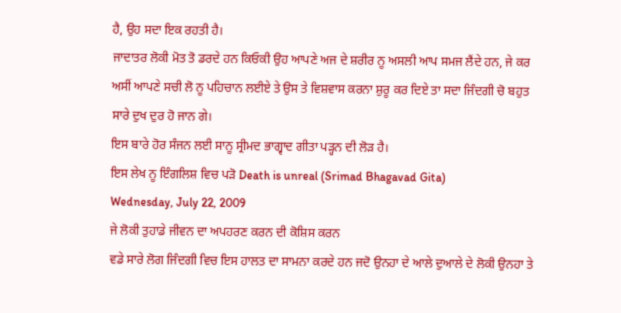ਹੈ, ਉਹ ਸਦਾ ਇਕ ਰਹਤੀ ਹੈ।
ਜਾਦਾਤਰ ਲੋਕੀ ਮੋਤ ਤੋ ਡਰਦੇ ਹਨ ਕਿਓਕੀ ਉਹ ਆਪਣੇ ਅਜ ਦੇ ਸ਼ਰੀਰ ਨੂ ਅਸਲੀ ਆਪ ਸਮਜ ਲੈਂਦੇ ਹਨ, ਜੇ ਕਰ ਅਸੀਂ ਆਪਣੇ ਸਚੀ ਲੋ ਨੂ ਪਹਿਚਾਨ ਲਈਏ ਤੇ ਉਸ ਤੇ ਵਿਸ਼ਵਾਸ ਕਰਨਾ ਸ਼ੁਰੂ ਕਰ ਦਿਏ ਤਾ ਸਦਾ ਜਿੰਦਗੀ ਚੋ ਬਹੁਤ ਸਾਰੇ ਦੁਖ ਦੁਰ ਹੋ ਜਾਨ ਗੇ।
ਇਸ ਬਾਰੇ ਹੋਰ ਸੰਜਨ ਲਈ ਸਾਨੂ ਸ੍ਰੀਮਦ ਭਾਗ੍ਵਾਦ ਗੀਤਾ ਪੜ੍ਹਨ ਦੀ ਲੋੜ ਹੈ।
ਇਸ ਲੇਖ ਨੂ ਇੰਗਲਿਸ਼ ਵਿਚ ਪੜੋ Death is unreal (Srimad Bhagavad Gita)
Wednesday, July 22, 2009
ਜੇ ਲੋਕੀ ਤੁਹਾਡੇ ਜੀਵਨ ਦਾ ਅਪਹਰਣ ਕਰਨ ਦੀ ਕੋਸ਼ਿਸ ਕਰਨ
ਵਡੇ ਸਾਰੇ ਲੋਗ ਜਿੰਦਗੀ ਵਿਚ ਇਸ ਹਾਲਤ ਦਾ ਸਾਮਨਾ ਕਰਦੇ ਹਨ ਜਦੋ ਉਨਹਾ ਦੇ ਆਲੇ ਦੁਆਲੇ ਦੇ ਲੋਕੀ ਉਨਹਾ ਤੇ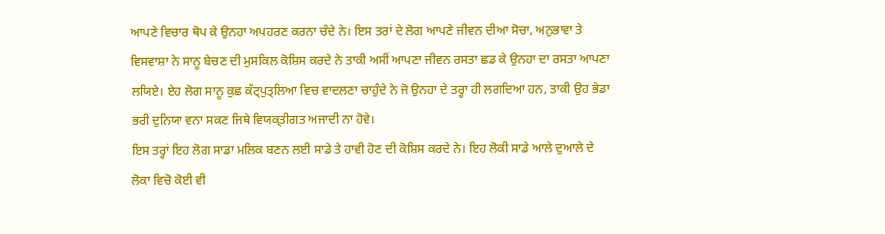ਆਪਣੇ ਵਿਚਾਰ ਥੋਪ ਕੇ ਉਨਹਾ ਅਪਹਰਣ ਕਰਨਾ ਚੰਦੇ ਨੇ। ਇਸ ਤਰਾਂ ਦੇ ਲੋਗ ਆਪਣੇ ਜੀਵਨ ਦੀਆ ਸੋਚਾ, ਅਨੁਭਾਵਾ ਤੇ ਵਿਸਵਾਸ਼ਾ ਨੇ ਸਾਨੂ ਬੇਚਣ ਦੀ ਮੁਸਕਿਲ ਕੋਸ਼ਿਸ ਕਰਦੇ ਨੇ ਤਾਕੀ ਅਸੀਂ ਆਪਣਾ ਜੀਵਨ ਰਸਤਾ ਛਡ ਕੇ ਉਨਹਾ ਦਾ ਰਸਤਾ ਆਪਣਾ ਲਯਿਏ। ਏਹ ਲੋਗ ਸਾਨੂ ਕੁਛ ਕੱਟ੍ਪੁਤ੍ਲਿਆ ਵਿਚ ਵਾਦਲਣਾ ਚਾਹੁੰਦੇ ਨੇ ਜੋ ਉਨਹਾ ਦੇ ਤਰ੍ਹਾ ਹੀ ਲਗਦਿਆ ਹਨ, ਤਾਕੀ ਉਹ ਭੇਡਾ ਭਰੀ ਦੁਨਿਯਾ ਵਨਾ ਸਕਣ ਜਿਥੇ ਵਿਯਕ੍ਤੀਗਤ ਅਜਾਦੀ ਨਾ ਹੋਵੇ।
ਇਸ ਤਰ੍ਹਾਂ ਇਹ ਲੋਗ ਸਾਡਾ ਮਲਿਕ ਬਣਨ ਲਈ ਸਾਡੇ ਤੇ ਹਾਵੀ ਹੋਣ ਦੀ ਕੋਸ਼ਿਸ ਕਰਦੇ ਨੇ। ਇਹ ਲੋਕੀ ਸਾਡੇ ਆਲੇ ਦੁਆਲੇ ਦੇ ਲੋਕਾ ਵਿਚੋ ਕੋਈ ਵੀ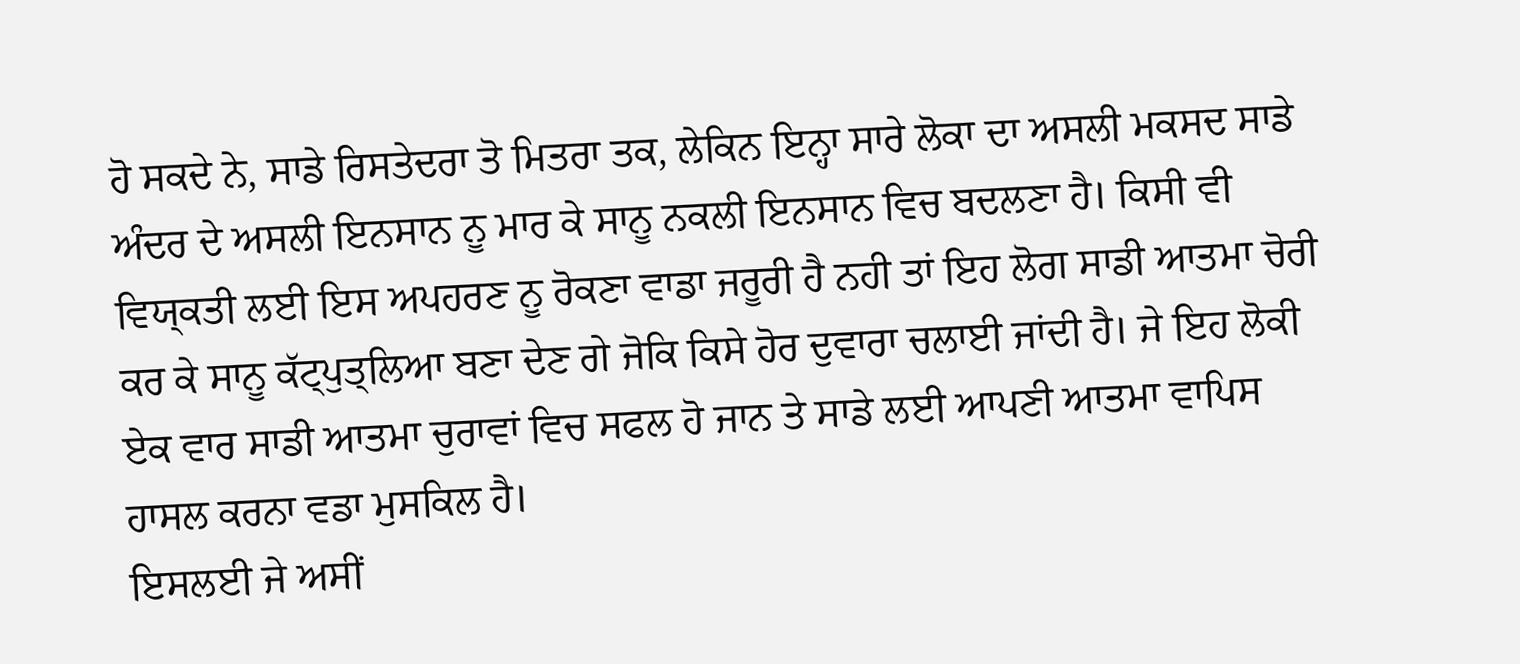ਹੋ ਸਕਦੇ ਨੇ, ਸਾਡੇ ਰਿਸਤੇਦਰਾ ਤੋ ਮਿਤਰਾ ਤਕ, ਲੇਕਿਨ ਇਨ੍ਹਾ ਸਾਰੇ ਲੋਕਾ ਦਾ ਅਸਲੀ ਮਕਸਦ ਸਾਡੇ ਅੰਦਰ ਦੇ ਅਸਲੀ ਇਨਸਾਨ ਨੂ ਮਾਰ ਕੇ ਸਾਨੂ ਨਕਲੀ ਇਨਸਾਨ ਵਿਚ ਬਦਲਣਾ ਹੈ। ਕਿਸੀ ਵੀ ਵਿਯ੍ਕਤੀ ਲਈ ਇਸ ਅਪਹਰਣ ਨੂ ਰੋਕਣਾ ਵਾਡਾ ਜਰੂਰੀ ਹੈ ਨਹੀ ਤਾਂ ਇਹ ਲੋਗ ਸਾਡੀ ਆਤਮਾ ਚੋਰੀ ਕਰ ਕੇ ਸਾਨੂ ਕੱਟ੍ਪੁਤ੍ਲਿਆ ਬਣਾ ਦੇਣ ਗੇ ਜੋਕਿ ਕਿਸੇ ਹੋਰ ਦੁਵਾਰਾ ਚਲਾਈ ਜਾਂਦੀ ਹੈ। ਜੇ ਇਹ ਲੋਕੀ ਏਕ ਵਾਰ ਸਾਡੀ ਆਤਮਾ ਚੁਰਾਵਾਂ ਵਿਚ ਸਫਲ ਹੋ ਜਾਨ ਤੇ ਸਾਡੇ ਲਈ ਆਪਣੀ ਆਤਮਾ ਵਾਪਿਸ ਹਾਸਲ ਕਰਨਾ ਵਡਾ ਮੁਸਕਿਲ ਹੈ।
ਇਸਲਈ ਜੇ ਅਸੀਂ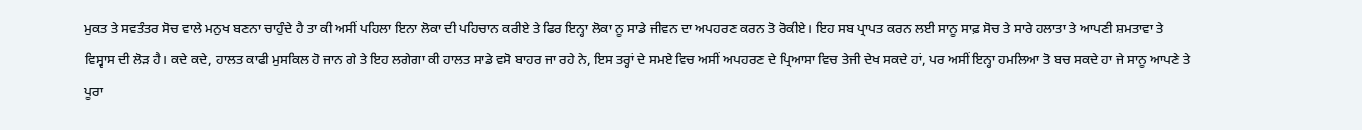ਮੁਕਤ ਤੇ ਸਵਤੰਤਰ ਸੋਚ ਵਾਲੇ ਮਨੁਖ ਬਣਨਾ ਚਾਹੁੰਦੇ ਹੈ ਤਾ ਕੀ ਅਸੀਂ ਪਹਿਲਾ ਇਨਾ ਲੋਕਾ ਦੀ ਪਹਿਚਾਨ ਕਰੀਏ ਤੇ ਫਿਰ ਇਨ੍ਹਾ ਲੋਕਾ ਨੂ ਸਾਡੇ ਜੀਵਨ ਦਾ ਅਪਹਰਣ ਕਰਨ ਤੋ ਰੋਕੀਏ। ਇਹ ਸਬ ਪ੍ਰਾਪਤ ਕਰਨ ਲਈ ਸਾਨੂ ਸਾਫ਼ ਸੋਚ ਤੇ ਸਾਰੇ ਹਲਾਤਾ ਤੇ ਆਪਣੀ ਸ਼ਮਤਾਵਾ ਤੇ ਵਿਸ੍ਵਾਸ ਦੀ ਲੋੜ ਹੈ। ਕਦੇ ਕਦੇ, ਹਾਲਤ ਕਾਫੀ ਮੁਸਕਿਲ ਹੋ ਜਾਨ ਗੇ ਤੇ ਇਹ ਲਗੇਗਾ ਕੀ ਹਾਲਤ ਸਾਡੇ ਵਸੋ ਬਾਹਰ ਜਾ ਰਹੇ ਨੇ, ਇਸ ਤਰ੍ਹਾਂ ਦੇ ਸਮਏ ਵਿਚ ਅਸੀਂ ਅਪਹਰਣ ਦੇ ਪ੍ਰਿਆਸਾ ਵਿਚ ਤੇਜੀ ਦੇਖ ਸਕਦੇ ਹਾਂ, ਪਰ ਅਸੀਂ ਇਨ੍ਹਾ ਹਮਲਿਆ ਤੋ ਬਚ ਸਕਦੇ ਹਾ ਜੇ ਸਾਨੂ ਆਪਣੇ ਤੇ ਪੂਰਾ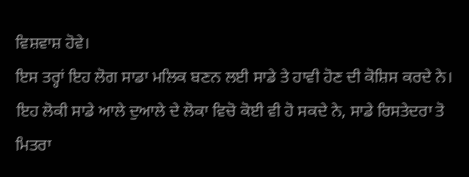ਵਿਸ਼ਵਾਸ਼ ਹੋਵੇ।
ਇਸ ਤਰ੍ਹਾਂ ਇਹ ਲੋਗ ਸਾਡਾ ਮਲਿਕ ਬਣਨ ਲਈ ਸਾਡੇ ਤੇ ਹਾਵੀ ਹੋਣ ਦੀ ਕੋਸ਼ਿਸ ਕਰਦੇ ਨੇ। ਇਹ ਲੋਕੀ ਸਾਡੇ ਆਲੇ ਦੁਆਲੇ ਦੇ ਲੋਕਾ ਵਿਚੋ ਕੋਈ ਵੀ ਹੋ ਸਕਦੇ ਨੇ, ਸਾਡੇ ਰਿਸਤੇਦਰਾ ਤੋ ਮਿਤਰਾ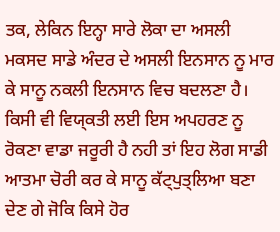ਤਕ, ਲੇਕਿਨ ਇਨ੍ਹਾ ਸਾਰੇ ਲੋਕਾ ਦਾ ਅਸਲੀ ਮਕਸਦ ਸਾਡੇ ਅੰਦਰ ਦੇ ਅਸਲੀ ਇਨਸਾਨ ਨੂ ਮਾਰ ਕੇ ਸਾਨੂ ਨਕਲੀ ਇਨਸਾਨ ਵਿਚ ਬਦਲਣਾ ਹੈ। ਕਿਸੀ ਵੀ ਵਿਯ੍ਕਤੀ ਲਈ ਇਸ ਅਪਹਰਣ ਨੂ ਰੋਕਣਾ ਵਾਡਾ ਜਰੂਰੀ ਹੈ ਨਹੀ ਤਾਂ ਇਹ ਲੋਗ ਸਾਡੀ ਆਤਮਾ ਚੋਰੀ ਕਰ ਕੇ ਸਾਨੂ ਕੱਟ੍ਪੁਤ੍ਲਿਆ ਬਣਾ ਦੇਣ ਗੇ ਜੋਕਿ ਕਿਸੇ ਹੋਰ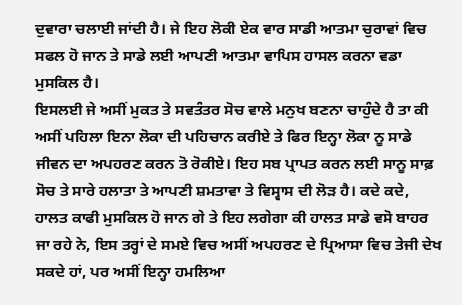ਦੁਵਾਰਾ ਚਲਾਈ ਜਾਂਦੀ ਹੈ। ਜੇ ਇਹ ਲੋਕੀ ਏਕ ਵਾਰ ਸਾਡੀ ਆਤਮਾ ਚੁਰਾਵਾਂ ਵਿਚ ਸਫਲ ਹੋ ਜਾਨ ਤੇ ਸਾਡੇ ਲਈ ਆਪਣੀ ਆਤਮਾ ਵਾਪਿਸ ਹਾਸਲ ਕਰਨਾ ਵਡਾ ਮੁਸਕਿਲ ਹੈ।
ਇਸਲਈ ਜੇ ਅਸੀਂ ਮੁਕਤ ਤੇ ਸਵਤੰਤਰ ਸੋਚ ਵਾਲੇ ਮਨੁਖ ਬਣਨਾ ਚਾਹੁੰਦੇ ਹੈ ਤਾ ਕੀ ਅਸੀਂ ਪਹਿਲਾ ਇਨਾ ਲੋਕਾ ਦੀ ਪਹਿਚਾਨ ਕਰੀਏ ਤੇ ਫਿਰ ਇਨ੍ਹਾ ਲੋਕਾ ਨੂ ਸਾਡੇ ਜੀਵਨ ਦਾ ਅਪਹਰਣ ਕਰਨ ਤੋ ਰੋਕੀਏ। ਇਹ ਸਬ ਪ੍ਰਾਪਤ ਕਰਨ ਲਈ ਸਾਨੂ ਸਾਫ਼ ਸੋਚ ਤੇ ਸਾਰੇ ਹਲਾਤਾ ਤੇ ਆਪਣੀ ਸ਼ਮਤਾਵਾ ਤੇ ਵਿਸ੍ਵਾਸ ਦੀ ਲੋੜ ਹੈ। ਕਦੇ ਕਦੇ, ਹਾਲਤ ਕਾਫੀ ਮੁਸਕਿਲ ਹੋ ਜਾਨ ਗੇ ਤੇ ਇਹ ਲਗੇਗਾ ਕੀ ਹਾਲਤ ਸਾਡੇ ਵਸੋ ਬਾਹਰ ਜਾ ਰਹੇ ਨੇ, ਇਸ ਤਰ੍ਹਾਂ ਦੇ ਸਮਏ ਵਿਚ ਅਸੀਂ ਅਪਹਰਣ ਦੇ ਪ੍ਰਿਆਸਾ ਵਿਚ ਤੇਜੀ ਦੇਖ ਸਕਦੇ ਹਾਂ, ਪਰ ਅਸੀਂ ਇਨ੍ਹਾ ਹਮਲਿਆ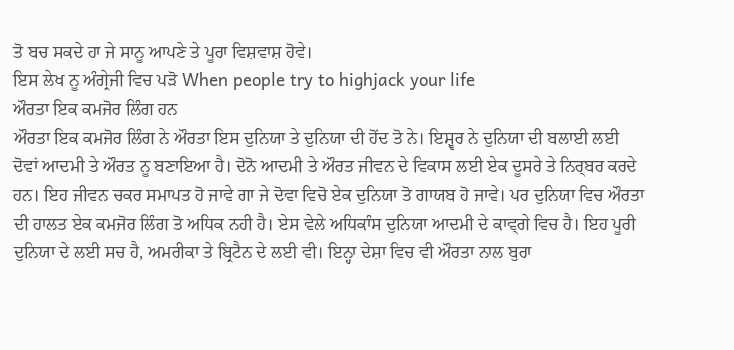ਤੋ ਬਚ ਸਕਦੇ ਹਾ ਜੇ ਸਾਨੂ ਆਪਣੇ ਤੇ ਪੂਰਾ ਵਿਸ਼ਵਾਸ਼ ਹੋਵੇ।
ਇਸ ਲੇਖ ਨੂ ਅੰਗ੍ਰੇਜੀ ਵਿਚ ਪੜੋ When people try to highjack your life
ਔਰਤਾ ਇਕ ਕਮਜੋਰ ਲਿੰਗ ਹਨ
ਔਰਤਾ ਇਕ ਕਮਜੋਰ ਲਿੰਗ ਨੇ ਔਰਤਾ ਇਸ ਦੁਨਿਯਾ ਤੇ ਦੁਨਿਯਾ ਦੀ ਹੋਂਦ ਤੋ ਨੇ। ਇਸ਼੍ਵਰ ਨੇ ਦੁਨਿਯਾ ਦੀ ਬਲਾਈ ਲਈ ਦੋਵਾਂ ਆਦਮੀ ਤੇ ਔਰਤ ਨੂ ਬਣਾਇਆ ਹੈ। ਦੋਨੋ ਆਦਮੀ ਤੇ ਔਰਤ ਜੀਵਨ ਦੇ ਵਿਕਾਸ ਲਈ ਏਕ ਦੂਸਰੇ ਤੇ ਨਿਰ੍ਬਰ ਕਰਦੇ ਹਨ। ਇਹ ਜੀਵਨ ਚਕਰ ਸਮਾਪਤ ਹੋ ਜਾਵੇ ਗਾ ਜੇ ਦੋਵਾ ਵਿਚੋ ਏਕ ਦੁਨਿਯਾ ਤੋ ਗਾਯਬ ਹੋ ਜਾਵੇ। ਪਰ ਦੁਨਿਯਾ ਵਿਚ ਔਰਤਾ ਦੀ ਹਾਲਤ ਏਕ ਕਮਜੋਰ ਲਿੰਗ ਤੋ ਅਧਿਕ ਨਹੀ ਹੈ। ਏਸ ਵੇਲੇ ਅਧਿਕਾੰਸ ਦੁਨਿਯਾ ਆਦਮੀ ਦੇ ਕਾਵ੍ਗੇ ਵਿਚ ਹੈ। ਇਹ ਪੂਰੀ ਦੁਨਿਯਾ ਦੇ ਲਈ ਸਚ ਹੈ, ਅਮਰੀਕਾ ਤੇ ਬ੍ਰਿਟੈਨ ਦੇ ਲਈ ਵੀ। ਇਨ੍ਹਾ ਦੇਸ਼ਾ ਵਿਚ ਵੀ ਔਰਤਾ ਨਾਲ ਬੁਰਾ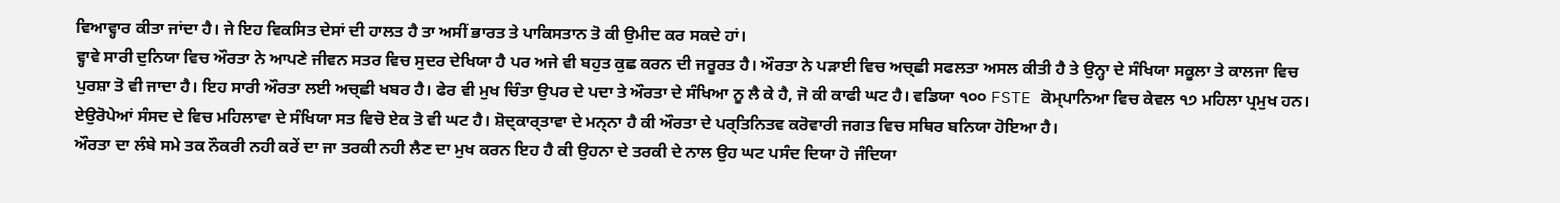ਵਿਆਵ੍ਹਾਰ ਕੀਤਾ ਜਾਂਦਾ ਹੈ। ਜੇ ਇਹ ਵਿਕਸਿਤ ਦੇਸਾਂ ਦੀ ਹਾਲਤ ਹੈ ਤਾ ਅਸੀਂ ਭਾਰਤ ਤੇ ਪਾਕਿਸਤਾਨ ਤੋ ਕੀ ਉਮੀਦ ਕਰ ਸਕਦੇ ਹਾਂ।
ਵ੍ਹਾਵੇ ਸਾਰੀ ਦੁਨਿਯਾ ਵਿਚ ਔਰਤਾ ਨੇ ਆਪਣੇ ਜੀਵਨ ਸਤਰ ਵਿਚ ਸੁਦਰ ਦੇਖਿਯਾ ਹੈ ਪਰ ਅਜੇ ਵੀ ਬਹੁਤ ਕੁਛ ਕਰਨ ਦੀ ਜਰੂਰਤ ਹੈ। ਔਰਤਾ ਨੇ ਪੜਾਈ ਵਿਚ ਅਚ੍ਛੀ ਸਫਲਤਾ ਅਸਲ ਕੀਤੀ ਹੈ ਤੇ ਉਨ੍ਹਾ ਦੇ ਸੰਖਿਯਾ ਸਕੂਲਾ ਤੇ ਕਾਲਜਾ ਵਿਚ ਪੁਰਸ਼ਾ ਤੋ ਵੀ ਜਾਦਾ ਹੈ। ਇਹ ਸਾਰੀ ਔਰਤਾ ਲਈ ਅਚ੍ਛੀ ਖਬਰ ਹੈ। ਫੇਰ ਵੀ ਮੁਖ ਚਿੰਤਾ ਉਪਰ ਦੇ ਪਦਾ ਤੇ ਔਰਤਾ ਦੇ ਸੰਖਿਆ ਨੂ ਲੈ ਕੇ ਹੈ, ਜੋ ਕੀ ਕਾਫੀ ਘਟ ਹੈ। ਵਡਿਯਾ ੧੦੦ FSTE ਕੋਮ੍ਪਾਨਿਆ ਵਿਚ ਕੇਵਲ ੧੭ ਮਹਿਲਾ ਪ੍ਰਮੁਖ ਹਨ। ਏਉਰੋਪੇਆਂ ਸੰਸਦ ਦੇ ਵਿਚ ਮਹਿਲਾਵਾ ਦੇ ਸੰਖਿਯਾ ਸਤ ਵਿਚੋ ਏਕ ਤੋ ਵੀ ਘਟ ਹੈ। ਸ਼ੋਦ੍ਕਾਰ੍ਤਾਵਾ ਦੇ ਮਨ੍ਨਾ ਹੈ ਕੀ ਔਰਤਾ ਦੇ ਪਰ੍ਤਿਨਿਤਵ ਕਰੋਵਾਰੀ ਜਗਤ ਵਿਚ ਸਥਿਰ ਬਨਿਯਾ ਹੋਇਆ ਹੈ।
ਔਰਤਾ ਦਾ ਲੰਬੇ ਸਮੇ ਤਕ ਨੌਕਰੀ ਨਹੀ ਕਰੇਂ ਦਾ ਜਾ ਤਰਕੀ ਨਹੀ ਲੈਣ ਦਾ ਮੁਖ ਕਰਨ ਇਹ ਹੈ ਕੀ ਉਹਨਾ ਦੇ ਤਰਕੀ ਦੇ ਨਾਲ ਉਹ ਘਟ ਪਸੰਦ ਦਿਯਾ ਹੋ ਜੰਦਿਯਾ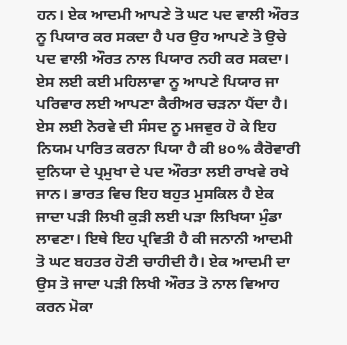ਹਨ। ਏਕ ਆਦਮੀ ਆਪਣੇ ਤੋ ਘਟ ਪਦ ਵਾਲੀ ਔਰਤ ਨੂ ਪਿਯਾਰ ਕਰ ਸਕਦਾ ਹੈ ਪਰ ਉਹ ਆਪਣੇ ਤੋ ਉਚੇ ਪਦ ਵਾਲੀ ਔਰਤ ਨਾਲ ਪਿਯਾਰ ਨਹੀ ਕਰ ਸਕਦਾ। ਏਸ ਲਈ ਕਈ ਮਹਿਲਾਵਾ ਨੂ ਆਪਣੇ ਪਿਯਾਰ ਜਾ ਪਰਿਵਾਰ ਲਈ ਆਪਣਾ ਕੈਰੀਅਰ ਚੜਨਾ ਪੈਂਦਾ ਹੈ। ਏਸ ਲਈ ਨੋਰਵੇ ਦੀ ਸੰਸਦ ਨੂ ਮਜਵੁਰ ਹੋ ਕੇ ਇਹ ਨਿਯਮ ਪਾਰਿਤ ਕਰਨਾ ਪਿਯਾ ਹੈ ਕੀ ੪੦% ਕੈਰੋਵਾਰੀ ਦੁਨਿਯਾ ਦੇ ਪ੍ਰਮੁਖਾ ਦੇ ਪਦ ਔਰਤਾ ਲਈ ਰਾਖਵੇ ਰਖੇ ਜਾਨ। ਭਾਰਤ ਵਿਚ ਇਹ ਬਹੁਤ ਮੁਸਕਿਲ ਹੈ ਏਕ ਜਾਦਾ ਪੜੀ ਲਿਖੀ ਕੁੜੀ ਲਈ ਪੜਾ ਲਿਖਿਯਾ ਮੁੰਡਾ ਲਾਵਣਾ। ਇਥੇ ਇਹ ਪ੍ਰਵਿਤੀ ਹੈ ਕੀ ਜਨਾਨੀ ਆਦਮੀ ਤੋ ਘਟ ਬਹਤਰ ਹੋਣੀ ਚਾਹੀਦੀ ਹੈ। ਏਕ ਆਦਮੀ ਦਾ ਉਸ ਤੋ ਜਾਦਾ ਪੜੀ ਲਿਖੀ ਔਰਤ ਤੋ ਨਾਲ ਵਿਆਹ ਕਰਨ ਮੋਕਾ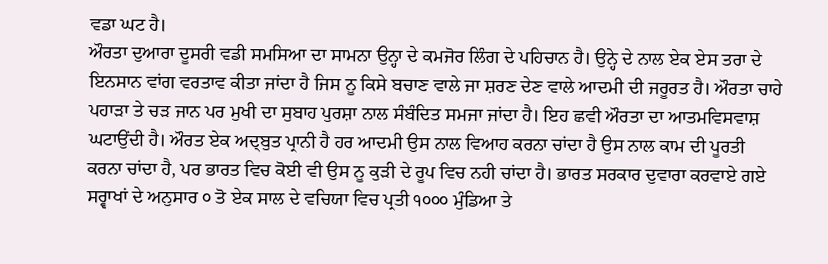ਵਡਾ ਘਟ ਹੈ।
ਔਰਤਾ ਦੁਆਰਾ ਦੂਸਰੀ ਵਡੀ ਸਮਸਿਆ ਦਾ ਸਾਮਨਾ ਉਨ੍ਹਾ ਦੇ ਕਮਜੋਰ ਲਿੰਗ ਦੇ ਪਹਿਚਾਨ ਹੈ। ਉਨ੍ਹੇ ਦੇ ਨਾਲ ਏਕ ਏਸ ਤਰਾ ਦੇ ਇਨਸਾਨ ਵਾਂਗ ਵਰਤਾਵ ਕੀਤਾ ਜਾਂਦਾ ਹੈ ਜਿਸ ਨੂ ਕਿਸੇ ਬਚਾਣ ਵਾਲੇ ਜਾ ਸ਼ਰਣ ਦੇਣ ਵਾਲੇ ਆਦਮੀ ਦੀ ਜਰੂਰਤ ਹੈ। ਔਰਤਾ ਚਾਹੇ ਪਹਾੜਾ ਤੇ ਚੜ ਜਾਨ ਪਰ ਮੁਖੀ ਦਾ ਸੁਬਾਹ ਪੁਰਸ਼ਾ ਨਾਲ ਸੰਬੰਦਿਤ ਸਮਜਾ ਜਾਂਦਾ ਹੈ। ਇਹ ਛਵੀ ਔਰਤਾ ਦਾ ਆਤਮਵਿਸਵਾਸ਼ ਘਟਾਉਂਦੀ ਹੈ। ਔਰਤ ਏਕ ਅਦ੍ਬੁਤ ਪ੍ਰਾਨੀ ਹੈ ਹਰ ਆਦਮੀ ਉਸ ਨਾਲ ਵਿਆਹ ਕਰਨਾ ਚਾਂਦਾ ਹੈ ਉਸ ਨਾਲ ਕਾਮ ਦੀ ਪੂਰਤੀ ਕਰਨਾ ਚਾਂਦਾ ਹੈ, ਪਰ ਭਾਰਤ ਵਿਚ ਕੋਈ ਵੀ ਉਸ ਨੂ ਕੁੜੀ ਦੇ ਰੂਪ ਵਿਚ ਨਹੀ ਚਾਂਦਾ ਹੈ। ਭਾਰਤ ਸਰਕਾਰ ਦੁਵਾਰਾ ਕਰਵਾਏ ਗਏ ਸਰ੍ਵਾਖਾਂ ਦੇ ਅਨੁਸਾਰ ੦ ਤੋ ਏਕ ਸਾਲ ਦੇ ਵਚਿਯਾ ਵਿਚ ਪ੍ਰਤੀ ੧੦੦੦ ਮੁੰਡਿਆ ਤੇ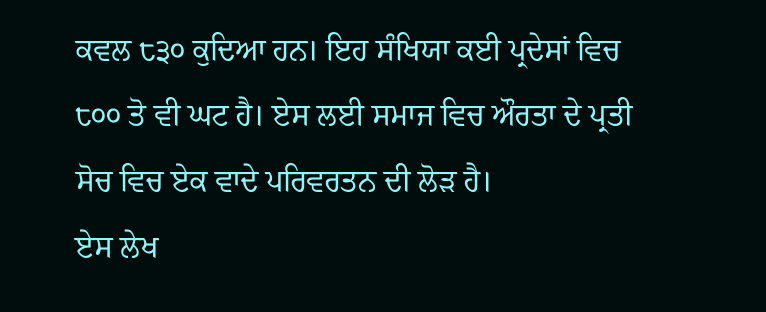ਕਵਲ ੮੩੦ ਕੁਦਿਆ ਹਨ। ਇਹ ਸੰਖਿਯਾ ਕਈ ਪ੍ਰਦੇਸਾਂ ਵਿਚ ੮੦੦ ਤੋ ਵੀ ਘਟ ਹੈ। ਏਸ ਲਈ ਸਮਾਜ ਵਿਚ ਔਰਤਾ ਦੇ ਪ੍ਰਤੀ ਸੋਚ ਵਿਚ ਏਕ ਵਾਦੇ ਪਰਿਵਰਤਨ ਦੀ ਲੋੜ ਹੈ।
ਏਸ ਲੇਖ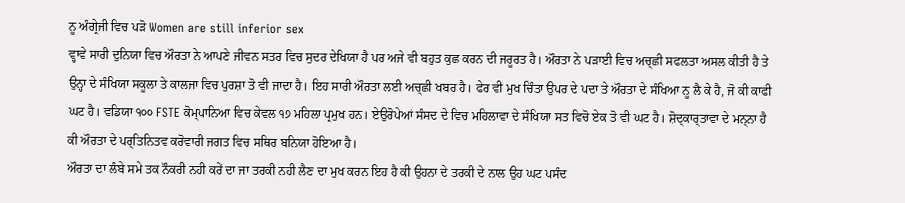ਨੂ ਅੰਗ੍ਰੇਜੀ ਵਿਚ ਪੜੋ Women are still inferior sex
ਵ੍ਹਾਵੇ ਸਾਰੀ ਦੁਨਿਯਾ ਵਿਚ ਔਰਤਾ ਨੇ ਆਪਣੇ ਜੀਵਨ ਸਤਰ ਵਿਚ ਸੁਦਰ ਦੇਖਿਯਾ ਹੈ ਪਰ ਅਜੇ ਵੀ ਬਹੁਤ ਕੁਛ ਕਰਨ ਦੀ ਜਰੂਰਤ ਹੈ। ਔਰਤਾ ਨੇ ਪੜਾਈ ਵਿਚ ਅਚ੍ਛੀ ਸਫਲਤਾ ਅਸਲ ਕੀਤੀ ਹੈ ਤੇ ਉਨ੍ਹਾ ਦੇ ਸੰਖਿਯਾ ਸਕੂਲਾ ਤੇ ਕਾਲਜਾ ਵਿਚ ਪੁਰਸ਼ਾ ਤੋ ਵੀ ਜਾਦਾ ਹੈ। ਇਹ ਸਾਰੀ ਔਰਤਾ ਲਈ ਅਚ੍ਛੀ ਖਬਰ ਹੈ। ਫੇਰ ਵੀ ਮੁਖ ਚਿੰਤਾ ਉਪਰ ਦੇ ਪਦਾ ਤੇ ਔਰਤਾ ਦੇ ਸੰਖਿਆ ਨੂ ਲੈ ਕੇ ਹੈ, ਜੋ ਕੀ ਕਾਫੀ ਘਟ ਹੈ। ਵਡਿਯਾ ੧੦੦ FSTE ਕੋਮ੍ਪਾਨਿਆ ਵਿਚ ਕੇਵਲ ੧੭ ਮਹਿਲਾ ਪ੍ਰਮੁਖ ਹਨ। ਏਉਰੋਪੇਆਂ ਸੰਸਦ ਦੇ ਵਿਚ ਮਹਿਲਾਵਾ ਦੇ ਸੰਖਿਯਾ ਸਤ ਵਿਚੋ ਏਕ ਤੋ ਵੀ ਘਟ ਹੈ। ਸ਼ੋਦ੍ਕਾਰ੍ਤਾਵਾ ਦੇ ਮਨ੍ਨਾ ਹੈ ਕੀ ਔਰਤਾ ਦੇ ਪਰ੍ਤਿਨਿਤਵ ਕਰੋਵਾਰੀ ਜਗਤ ਵਿਚ ਸਥਿਰ ਬਨਿਯਾ ਹੋਇਆ ਹੈ।
ਔਰਤਾ ਦਾ ਲੰਬੇ ਸਮੇ ਤਕ ਨੌਕਰੀ ਨਹੀ ਕਰੇਂ ਦਾ ਜਾ ਤਰਕੀ ਨਹੀ ਲੈਣ ਦਾ ਮੁਖ ਕਰਨ ਇਹ ਹੈ ਕੀ ਉਹਨਾ ਦੇ ਤਰਕੀ ਦੇ ਨਾਲ ਉਹ ਘਟ ਪਸੰਦ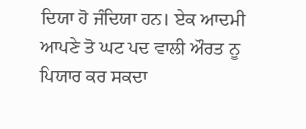ਦਿਯਾ ਹੋ ਜੰਦਿਯਾ ਹਨ। ਏਕ ਆਦਮੀ ਆਪਣੇ ਤੋ ਘਟ ਪਦ ਵਾਲੀ ਔਰਤ ਨੂ ਪਿਯਾਰ ਕਰ ਸਕਦਾ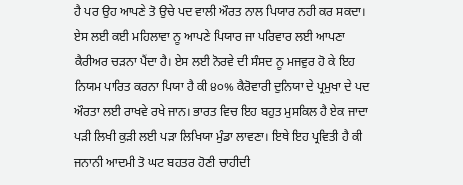ਹੈ ਪਰ ਉਹ ਆਪਣੇ ਤੋ ਉਚੇ ਪਦ ਵਾਲੀ ਔਰਤ ਨਾਲ ਪਿਯਾਰ ਨਹੀ ਕਰ ਸਕਦਾ। ਏਸ ਲਈ ਕਈ ਮਹਿਲਾਵਾ ਨੂ ਆਪਣੇ ਪਿਯਾਰ ਜਾ ਪਰਿਵਾਰ ਲਈ ਆਪਣਾ ਕੈਰੀਅਰ ਚੜਨਾ ਪੈਂਦਾ ਹੈ। ਏਸ ਲਈ ਨੋਰਵੇ ਦੀ ਸੰਸਦ ਨੂ ਮਜਵੁਰ ਹੋ ਕੇ ਇਹ ਨਿਯਮ ਪਾਰਿਤ ਕਰਨਾ ਪਿਯਾ ਹੈ ਕੀ ੪੦% ਕੈਰੋਵਾਰੀ ਦੁਨਿਯਾ ਦੇ ਪ੍ਰਮੁਖਾ ਦੇ ਪਦ ਔਰਤਾ ਲਈ ਰਾਖਵੇ ਰਖੇ ਜਾਨ। ਭਾਰਤ ਵਿਚ ਇਹ ਬਹੁਤ ਮੁਸਕਿਲ ਹੈ ਏਕ ਜਾਦਾ ਪੜੀ ਲਿਖੀ ਕੁੜੀ ਲਈ ਪੜਾ ਲਿਖਿਯਾ ਮੁੰਡਾ ਲਾਵਣਾ। ਇਥੇ ਇਹ ਪ੍ਰਵਿਤੀ ਹੈ ਕੀ ਜਨਾਨੀ ਆਦਮੀ ਤੋ ਘਟ ਬਹਤਰ ਹੋਣੀ ਚਾਹੀਦੀ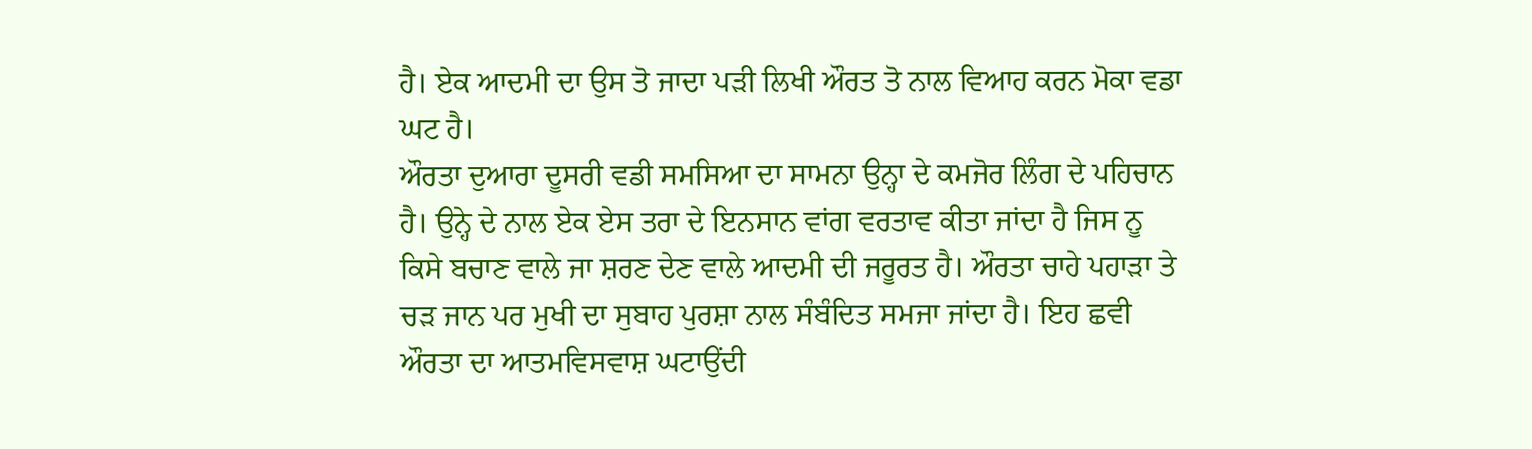ਹੈ। ਏਕ ਆਦਮੀ ਦਾ ਉਸ ਤੋ ਜਾਦਾ ਪੜੀ ਲਿਖੀ ਔਰਤ ਤੋ ਨਾਲ ਵਿਆਹ ਕਰਨ ਮੋਕਾ ਵਡਾ ਘਟ ਹੈ।
ਔਰਤਾ ਦੁਆਰਾ ਦੂਸਰੀ ਵਡੀ ਸਮਸਿਆ ਦਾ ਸਾਮਨਾ ਉਨ੍ਹਾ ਦੇ ਕਮਜੋਰ ਲਿੰਗ ਦੇ ਪਹਿਚਾਨ ਹੈ। ਉਨ੍ਹੇ ਦੇ ਨਾਲ ਏਕ ਏਸ ਤਰਾ ਦੇ ਇਨਸਾਨ ਵਾਂਗ ਵਰਤਾਵ ਕੀਤਾ ਜਾਂਦਾ ਹੈ ਜਿਸ ਨੂ ਕਿਸੇ ਬਚਾਣ ਵਾਲੇ ਜਾ ਸ਼ਰਣ ਦੇਣ ਵਾਲੇ ਆਦਮੀ ਦੀ ਜਰੂਰਤ ਹੈ। ਔਰਤਾ ਚਾਹੇ ਪਹਾੜਾ ਤੇ ਚੜ ਜਾਨ ਪਰ ਮੁਖੀ ਦਾ ਸੁਬਾਹ ਪੁਰਸ਼ਾ ਨਾਲ ਸੰਬੰਦਿਤ ਸਮਜਾ ਜਾਂਦਾ ਹੈ। ਇਹ ਛਵੀ ਔਰਤਾ ਦਾ ਆਤਮਵਿਸਵਾਸ਼ ਘਟਾਉਂਦੀ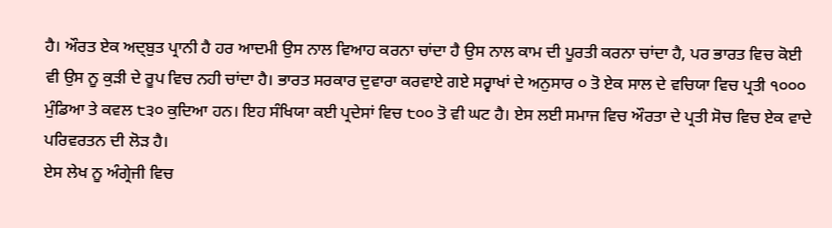ਹੈ। ਔਰਤ ਏਕ ਅਦ੍ਬੁਤ ਪ੍ਰਾਨੀ ਹੈ ਹਰ ਆਦਮੀ ਉਸ ਨਾਲ ਵਿਆਹ ਕਰਨਾ ਚਾਂਦਾ ਹੈ ਉਸ ਨਾਲ ਕਾਮ ਦੀ ਪੂਰਤੀ ਕਰਨਾ ਚਾਂਦਾ ਹੈ, ਪਰ ਭਾਰਤ ਵਿਚ ਕੋਈ ਵੀ ਉਸ ਨੂ ਕੁੜੀ ਦੇ ਰੂਪ ਵਿਚ ਨਹੀ ਚਾਂਦਾ ਹੈ। ਭਾਰਤ ਸਰਕਾਰ ਦੁਵਾਰਾ ਕਰਵਾਏ ਗਏ ਸਰ੍ਵਾਖਾਂ ਦੇ ਅਨੁਸਾਰ ੦ ਤੋ ਏਕ ਸਾਲ ਦੇ ਵਚਿਯਾ ਵਿਚ ਪ੍ਰਤੀ ੧੦੦੦ ਮੁੰਡਿਆ ਤੇ ਕਵਲ ੮੩੦ ਕੁਦਿਆ ਹਨ। ਇਹ ਸੰਖਿਯਾ ਕਈ ਪ੍ਰਦੇਸਾਂ ਵਿਚ ੮੦੦ ਤੋ ਵੀ ਘਟ ਹੈ। ਏਸ ਲਈ ਸਮਾਜ ਵਿਚ ਔਰਤਾ ਦੇ ਪ੍ਰਤੀ ਸੋਚ ਵਿਚ ਏਕ ਵਾਦੇ ਪਰਿਵਰਤਨ ਦੀ ਲੋੜ ਹੈ।
ਏਸ ਲੇਖ ਨੂ ਅੰਗ੍ਰੇਜੀ ਵਿਚ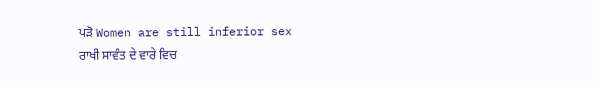ਪੜੋ Women are still inferior sex
ਰਾਖੀ ਸਾਵੰਤ ਦੇ ਵਾਰੇ ਵਿਚ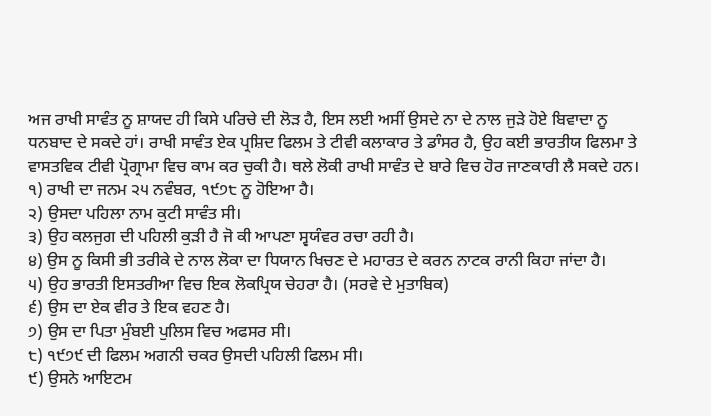ਅਜ ਰਾਖੀ ਸਾਵੰਤ ਨੂ ਸ਼ਾਯਦ ਹੀ ਕਿਸੇ ਪਰਿਚੇ ਦੀ ਲੋੜ ਹੈ, ਇਸ ਲਈ ਅਸੀਂ ਉਸਦੇ ਨਾ ਦੇ ਨਾਲ ਜੁੜੇ ਹੋਏ ਬਿਵਾਦਾ ਨੂ ਧਨਬਾਦ ਦੇ ਸਕਦੇ ਹਾਂ। ਰਾਖੀ ਸਾਵੰਤ ਏਕ ਪ੍ਰਸ਼ਿਦ ਫਿਲਮ ਤੇ ਟੀਵੀ ਕਲਾਕਾਰ ਤੇ ਡਾੰਸਰ ਹੈ, ਉਹ ਕਈ ਭਾਰਤੀਯ ਫਿਲਮਾ ਤੇ ਵਾਸਤਵਿਕ ਟੀਵੀ ਪ੍ਰੋਗ੍ਰਾਮਾ ਵਿਚ ਕਾਮ ਕਰ ਚੁਕੀ ਹੈ। ਥਲੇ ਲੋਕੀ ਰਾਖੀ ਸਾਵੰਤ ਦੇ ਬਾਰੇ ਵਿਚ ਹੋਰ ਜਾਣਕਾਰੀ ਲੈ ਸਕਦੇ ਹਨ।
੧) ਰਾਖੀ ਦਾ ਜਨਮ ੨੫ ਨਵੰਬਰ, ੧੯੭੮ ਨੂ ਹੋਇਆ ਹੈ।
੨) ਉਸਦਾ ਪਹਿਲਾ ਨਾਮ ਕੁਟੀ ਸਾਵੰਤ ਸੀ।
੩) ਉਹ ਕਲਜੁਗ ਦੀ ਪਹਿਲੀ ਕੁੜੀ ਹੈ ਜੋ ਕੀ ਆਪਣਾ ਸ੍ਵਯੰਵਰ ਰਚਾ ਰਹੀ ਹੈ।
੪) ਉਸ ਨੂ ਕਿਸੀ ਭੀ ਤਰੀਕੇ ਦੇ ਨਾਲ ਲੋਕਾ ਦਾ ਧਿਯਾਨ ਖਿਚਣ ਦੇ ਮਹਾਰਤ ਦੇ ਕਰਨ ਨਾਟਕ ਰਾਨੀ ਕਿਹਾ ਜਾਂਦਾ ਹੈ।
੫) ਉਹ ਭਾਰਤੀ ਇਸਤਰੀਆ ਵਿਚ ਇਕ ਲੋਕਪ੍ਰਿਯ ਚੇਹਰਾ ਹੈ। (ਸਰਵੇ ਦੇ ਮੁਤਾਬਿਕ)
੬) ਉਸ ਦਾ ਏਕ ਵੀਰ ਤੇ ਇਕ ਵਹਣ ਹੈ।
੭) ਉਸ ਦਾ ਪਿਤਾ ਮੁੰਬਈ ਪੁਲਿਸ ਵਿਚ ਅਫਸਰ ਸੀ।
੮) ੧੯੭੯ ਦੀ ਫਿਲਮ ਅਗਨੀ ਚਕਰ ਉਸਦੀ ਪਹਿਲੀ ਫਿਲਮ ਸੀ।
੯) ਉਸਨੇ ਆਇਟਮ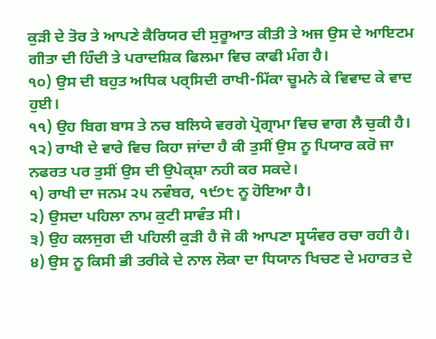ਕੁੜੀ ਦੇ ਤੋਰ ਤੇ ਆਪਣੇ ਕੈਰਿਯਰ ਦੀ ਸੁਰੂਆਤ ਕੀਤੀ ਤੇ ਅਜ ਉਸ ਦੇ ਆਇਟਮ ਗੀਤਾ ਦੀ ਹਿੰਦੀ ਤੇ ਪਰਾਦਸ਼ਿਕ ਫਿਲਮਾ ਵਿਚ ਕਾਫੀ ਮੰਗ ਹੈ।
੧੦) ਉਸ ਦੀ ਬਹੁਤ ਅਧਿਕ ਪਰ੍ਸਿਦੀ ਰਾਖੀ-ਮਿੱਕਾ ਚੂਮਨੇ ਕੇ ਵਿਵਾਦ ਕੇ ਵਾਦ ਹੁਈ।
੧੧) ਉਹ ਬਿਗ ਬਾਸ ਤੇ ਨਚ ਬਲਿਯੇ ਵਰਗੇ ਪ੍ਰੋਗ੍ਰਾਮਾ ਵਿਚ ਵਾਗ ਲੈ ਚੁਕੀ ਹੈ।
੧੨) ਰਾਖੀ ਦੇ ਵਾਰੇ ਵਿਚ ਕਿਹਾ ਜਾਂਦਾ ਹੈ ਕੀ ਤੁਸੀਂ ਉਸ ਨੂ ਪਿਯਾਰ ਕਰੋ ਜਾ ਨਫਰਤ ਪਰ ਤੁਸੀਂ ਉਸ ਦੀ ਉਪੇਕ੍ਸ਼ਾ ਨਹੀ ਕਰ ਸਕਦੇ।
੧) ਰਾਖੀ ਦਾ ਜਨਮ ੨੫ ਨਵੰਬਰ, ੧੯੭੮ ਨੂ ਹੋਇਆ ਹੈ।
੨) ਉਸਦਾ ਪਹਿਲਾ ਨਾਮ ਕੁਟੀ ਸਾਵੰਤ ਸੀ।
੩) ਉਹ ਕਲਜੁਗ ਦੀ ਪਹਿਲੀ ਕੁੜੀ ਹੈ ਜੋ ਕੀ ਆਪਣਾ ਸ੍ਵਯੰਵਰ ਰਚਾ ਰਹੀ ਹੈ।
੪) ਉਸ ਨੂ ਕਿਸੀ ਭੀ ਤਰੀਕੇ ਦੇ ਨਾਲ ਲੋਕਾ ਦਾ ਧਿਯਾਨ ਖਿਚਣ ਦੇ ਮਹਾਰਤ ਦੇ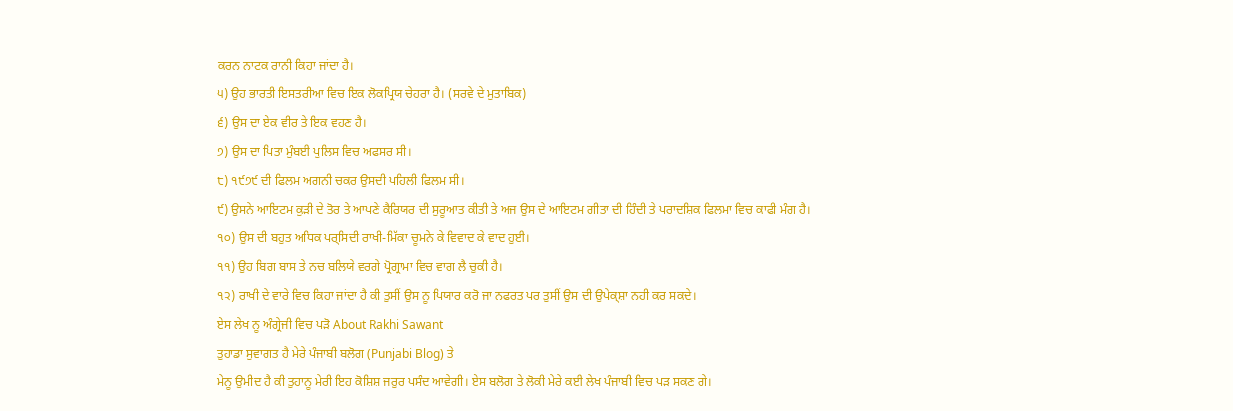ਕਰਨ ਨਾਟਕ ਰਾਨੀ ਕਿਹਾ ਜਾਂਦਾ ਹੈ।
੫) ਉਹ ਭਾਰਤੀ ਇਸਤਰੀਆ ਵਿਚ ਇਕ ਲੋਕਪ੍ਰਿਯ ਚੇਹਰਾ ਹੈ। (ਸਰਵੇ ਦੇ ਮੁਤਾਬਿਕ)
੬) ਉਸ ਦਾ ਏਕ ਵੀਰ ਤੇ ਇਕ ਵਹਣ ਹੈ।
੭) ਉਸ ਦਾ ਪਿਤਾ ਮੁੰਬਈ ਪੁਲਿਸ ਵਿਚ ਅਫਸਰ ਸੀ।
੮) ੧੯੭੯ ਦੀ ਫਿਲਮ ਅਗਨੀ ਚਕਰ ਉਸਦੀ ਪਹਿਲੀ ਫਿਲਮ ਸੀ।
੯) ਉਸਨੇ ਆਇਟਮ ਕੁੜੀ ਦੇ ਤੋਰ ਤੇ ਆਪਣੇ ਕੈਰਿਯਰ ਦੀ ਸੁਰੂਆਤ ਕੀਤੀ ਤੇ ਅਜ ਉਸ ਦੇ ਆਇਟਮ ਗੀਤਾ ਦੀ ਹਿੰਦੀ ਤੇ ਪਰਾਦਸ਼ਿਕ ਫਿਲਮਾ ਵਿਚ ਕਾਫੀ ਮੰਗ ਹੈ।
੧੦) ਉਸ ਦੀ ਬਹੁਤ ਅਧਿਕ ਪਰ੍ਸਿਦੀ ਰਾਖੀ-ਮਿੱਕਾ ਚੂਮਨੇ ਕੇ ਵਿਵਾਦ ਕੇ ਵਾਦ ਹੁਈ।
੧੧) ਉਹ ਬਿਗ ਬਾਸ ਤੇ ਨਚ ਬਲਿਯੇ ਵਰਗੇ ਪ੍ਰੋਗ੍ਰਾਮਾ ਵਿਚ ਵਾਗ ਲੈ ਚੁਕੀ ਹੈ।
੧੨) ਰਾਖੀ ਦੇ ਵਾਰੇ ਵਿਚ ਕਿਹਾ ਜਾਂਦਾ ਹੈ ਕੀ ਤੁਸੀਂ ਉਸ ਨੂ ਪਿਯਾਰ ਕਰੋ ਜਾ ਨਫਰਤ ਪਰ ਤੁਸੀਂ ਉਸ ਦੀ ਉਪੇਕ੍ਸ਼ਾ ਨਹੀ ਕਰ ਸਕਦੇ।
ਏਸ ਲੇਖ ਨੂ ਅੰਗ੍ਰੇਜੀ ਵਿਚ ਪੜੋ About Rakhi Sawant
ਤੁਹਾਡਾ ਸੁਵਾਗਤ ਹੈ ਮੇਰੇ ਪੰਜਾਬੀ ਬਲੋਗ (Punjabi Blog) ਤੇ
ਮੇਨੂ ਉਮੀਦ ਹੈ ਕੀ ਤੁਹਾਨੂ ਮੇਰੀ ਇਹ ਕੋਸ਼ਿਸ਼ ਜਰੁਰ ਪਸੰਦ ਆਵੇਗੀ। ਏਸ ਬਲੋਗ ਤੇ ਲੋਕੀ ਮੇਰੇ ਕਈ ਲੇਖ ਪੰਜਾਬੀ ਵਿਚ ਪੜ ਸਕਣ ਗੇ।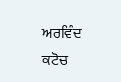ਅਰਵਿੰਦ ਕਟੋਚ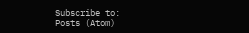Subscribe to:
Posts (Atom)